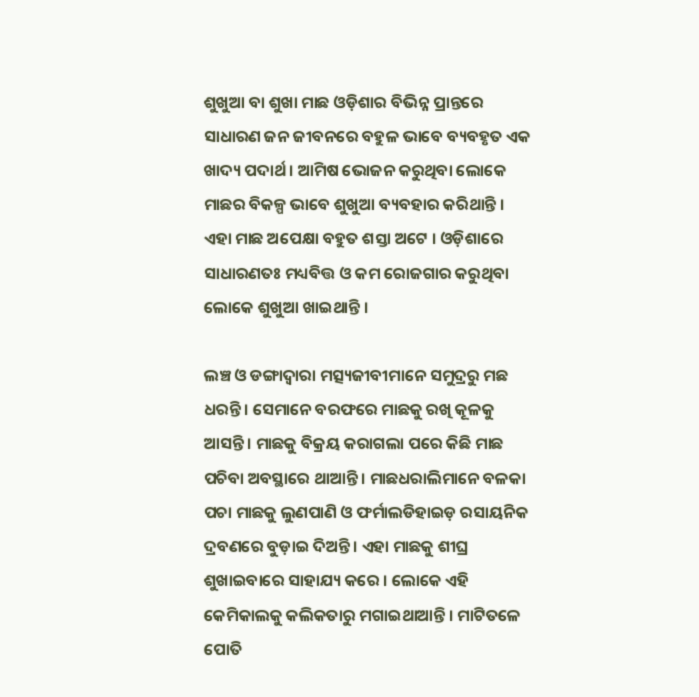ଶୁଖୁଆ ବା ଶୁଖା ମାଛ ଓଡ଼ିଶାର ବିଭିନ୍ନ ପ୍ରାନ୍ତରେ ସାଧାରଣ ଜନ ଜୀବନରେ ବହୁଳ ଭାବେ ବ୍ୟବହୃତ ଏକ ଖାଦ୍ୟ ପଦାର୍ଥ । ଆମିଷ ଭୋଜନ କରୁଥିବା ଲୋକେ ମାଛର ବିକଳ୍ପ ଭାବେ ଶୁଖୁଆ ବ୍ୟବହାର କରିଥାନ୍ତି । ଏହା ମାଛ ଅପେକ୍ଷା ବହୁତ ଶସ୍ତା ଅଟେ । ଓଡ଼ିଶାରେ ସାଧାରଣତଃ ମଧ୍ୟବିତ୍ତ ଓ କମ ରୋଜଗାର କରୁଥିବା ଲୋକେ ଶୁଖୁଆ ଖାଇଥାନ୍ତି ।

ଲଞ୍ଚ ଓ ଡଙ୍ଗାଦ୍ୱାରା ମତ୍ସ୍ୟଜୀବୀମାନେ ସମୁଦ୍ରରୁ ମଛ ଧରନ୍ତି । ସେମାନେ ବରଫରେ ମାଛକୁ ରଖି କୂଳକୁ ଆସନ୍ତି । ମାଛକୁ ବିକ୍ରୟ କରାଗଲା ପରେ କିଛି ମାଛ ପଚିବା ଅବସ୍ଥାରେ ଥାଆନ୍ତି । ମାଛଧରାଲିମାନେ ବଳକା ପଚା ମାଛକୁ ଲୁଣପାଣି ଓ ଫର୍ମାଲଡିହାଇଡ଼ ରସାୟନିକ ଦ୍ରବଣରେ ବୁଡ଼ାଇ ଦିଅନ୍ତି । ଏହା ମାଛକୁ ଶୀଘ୍ର ଶୁଖାଇବାରେ ସାହାଯ୍ୟ କରେ । ଲୋକେ ଏହି କେମିକାଲକୁ କଲିକତାରୁ ମଗାଇଥାଆନ୍ତି । ମାଟିତଳେ ପୋତି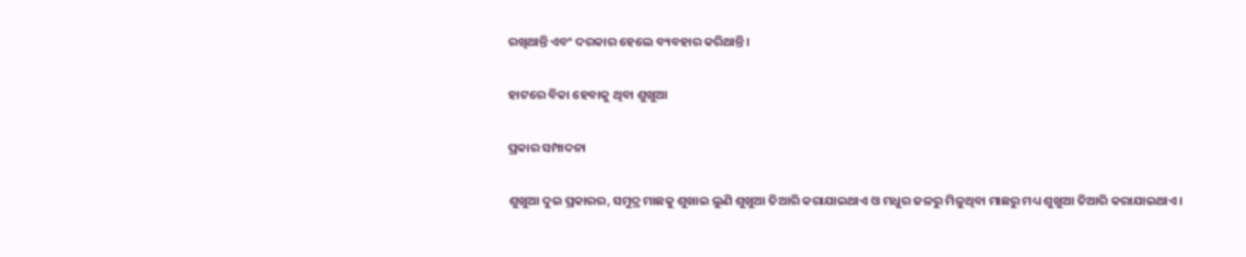ରଖିଥାନ୍ତି ଏବଂ ଦରକାର ହେଲେ ବ୍ୟବହାର କରିଥାନ୍ତି ।

ହାଟରେ ବିକା ହେବାକୁ ଥିବା ଶୁଖୁଆ

ପ୍ରକାର ସମ୍ପାଦନା

ଶୁଖୁଆ ଦୁଇ ପ୍ରକାରର, ସମୁଦ୍ର ମାଛକୁ ଶୁଖାଇ ଲୁଣି ଶୁଖୁଆ ତିଆରି କରାଯାଇଥାଏ ଓ ମଧୁର ଜଳରୁ ମିଳୁଥିବା ମାଛରୁ ମଧ୍ୟ ଶୁଖୁଆ ତିଆରି କରାଯାଇଥାଏ ।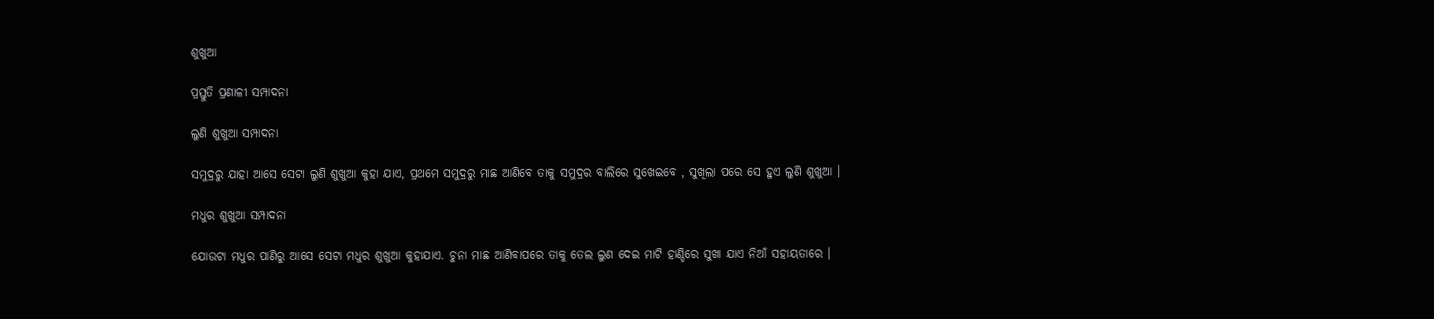ଶୁଖୁଆ

ପ୍ରସ୍ତୁତି ପ୍ରଣାଳୀ ସମ୍ପାଦନା

ଲୁଣି ଶୁଖୁଆ ସମ୍ପାଦନା

ସମୁଦ୍ରରୁ ଯାହା ଆସେ ସେଟା ଲୁଣି ଶୁଖୁଆ କୁହା ଯାଏ, ପ୍ରଥମେ ସମୁଦ୍ରରୁ ମାଛ ଆଣିବେ ତାକୁ ସମୁଦ୍ରର ବାଲିରେ ସୁଖେଇବେ , ସୁଖିଲା ପରେ ସେ ହୁଏ ଲୁଣି ଶୁଖୁଆ ।

ମଧୁର ଶୁଖୁଆ ସମ୍ପାଦନା

ଯୋଉଟା ମଧୁର ପାଣିରୁ ଆସେ ସେଟା ମଧୁର ଶୁଖୁଆ କୁହାଯାଏ. ଚୁନା ମାଛ ଆଣିବାପରେ ତାକୁ ତେଲ ଲୁଣ ଦେଇ ମାଟି ହାଣ୍ଡିରେ ସୁଖା ଯାଏ ନିଆଁ ସହାୟତାରେ ।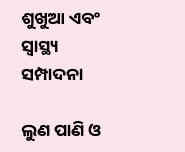ଶୁଖୁଆ ଏବଂ ସ୍ୱାସ୍ଥ୍ୟ ସମ୍ପାଦନା

ଲୁଣ ପାଣି ଓ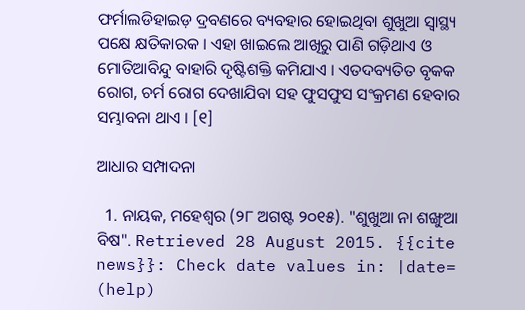ଫର୍ମାଲଡିହାଇଡ଼ ଦ୍ରବଣରେ ବ୍ୟବହାର ହୋଇଥିବା ଶୁଖୁଆ ସ୍ୱାସ୍ଥ୍ୟ ପକ୍ଷେ କ୍ଷତିକାରକ । ଏହା ଖାଇଲେ ଆଖିରୁ ପାଣି ଗଡ଼ିଥାଏ ଓ ମୋତିଆବିନ୍ଦୁ ବାହାରି ଦୃଷ୍ଟିଶକ୍ତି କମିଯାଏ । ଏତଦବ୍ୟତିତ ବୃକକ ରୋଗ, ଚର୍ମ ରୋଗ ଦେଖାଯିବା ସହ ଫୁସଫୁସ ସଂକ୍ରମଣ ହେବାର ସମ୍ଭାବନା ଥାଏ । [୧]

ଆଧାର ସମ୍ପାଦନା

  1. ନାୟକ, ମହେଶ୍ୱର (୨୮ ଅଗଷ୍ଟ ୨୦୧୫). "ଶୁଖୁଆ ନା ଶଙ୍ଖୁଆ ବିଷ". Retrieved 28 August 2015. {{cite news}}: Check date values in: |date= (help)